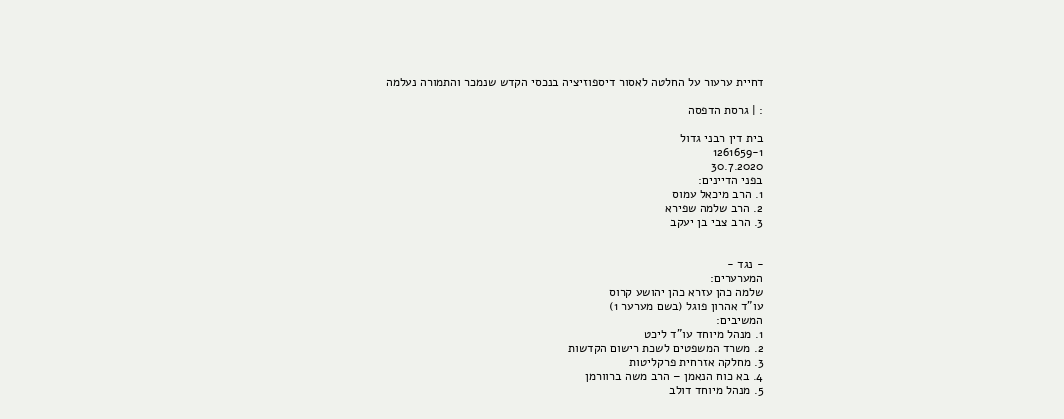דחיית ערעור על החלטה לאסור דיספוזיציה בנכסי הקדש שנמכר והתמורה נעלמה

: | גרסת הדפסה

בית דין רבני גדול
1261659-1
30.7.2020
בפני הדיינים:
1. הרב מיכאל עמוס
2. הרב שלמה שפירא
3. הרב צבי בן יעקב


- נגד -
המערערים:
שלמה כהן עזרא כהן יהושע קרוס
עו"ד אהרון פוגל (בשם מערער 1)
המשיבים:
1. מנהל מיוחד עו"ד ליכט
2. משרד המשפטים לשכת רישום הקדשות
3. מחלקה אזרחית פרקליטות
4. בא כוח הנאמן – הרב משה ברוורמן
5. מנהל מיוחד דולב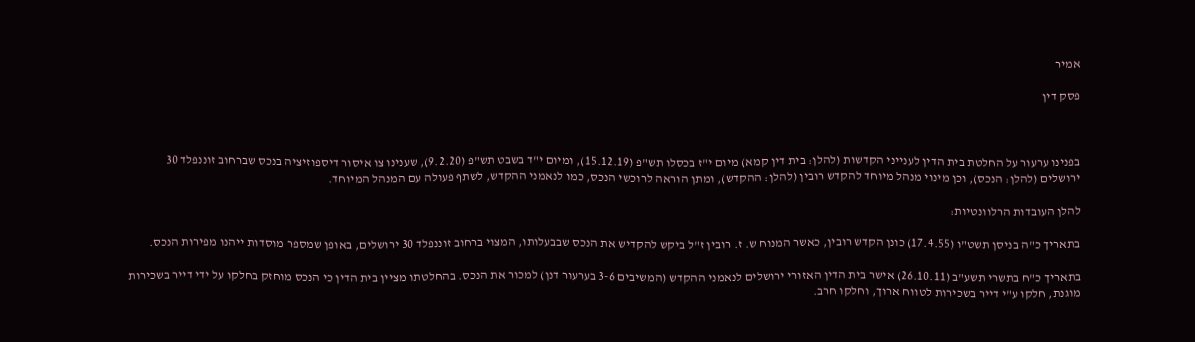אמיר

פסק דין



בפנינו ערעור על החלטת בית הדין לענייני הקדשות (להלן: בית דין קמא) מיום י"ז בכסלו תש"פ (15.12.19), ומיום י"ד בשבט תש"פ (9.2.20), שענינו צו איסור דיספוזיציה בנכס שברחוב זוננפלד 30 ירושלים (להלן: הנכס), וכן מינוי מנהל מיוחד להקדש רובין (להלן: ההקדש), ומתן הוראה לרוכשי הנכס, כמו לנאמני ההקדש, לשתף פעולה עם המנהל המיוחד.

להלן העובדות הרלוונטיות:

בתאריך כ"ה בניסן תשט"ו (17.4.55) כונן הקדש רובין, כאשר המנוח ש. ז. רובין ז"ל ביקש להקדיש את הנכס שבבעלותו, המצוי ברחוב זוננפלד 30 ירושלים, באופן שמספר מוסדות ייהנו מפירות הנכס.

בתאריך כ"ח בתשרי תשע"ב (26.10.11) אישר בית הדין האזורי ירושלים לנאמני ההקדש (המשיבים 3-6 בערעור דנן) למכור את הנכס. בהחלטתו מציין בית הדין כי הנכס מוחזק בחלקו על ידי דייר בשכירות מוגנת, חלקו ע"י דייר בשכירות לטווח ארוך, וחלקו חרב.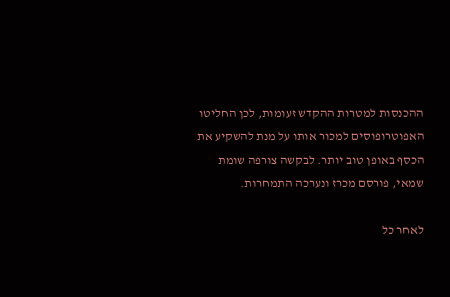ההכנסות למטרות ההקדש זעומות, לכן החליטו האפוטרופוסים למכור אותו על מנת להשקיע את הכסף באופן טוב יותר. לבקשה צורפה שומת שמאי, פורסם מכרז ונערכה התמחרות.

לאחר כל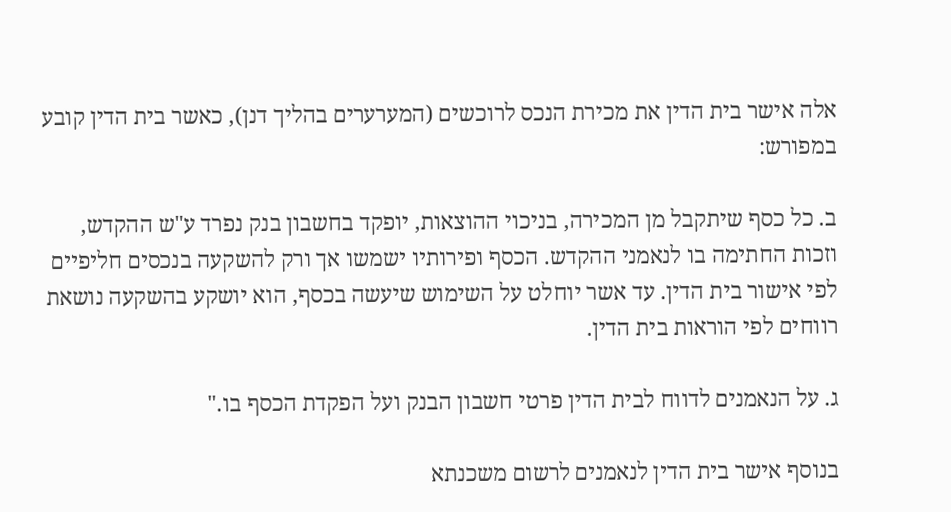אלה אישר בית הדין את מכירת הנכס לרוכשים (המערערים בהליך דנן), כאשר בית הדין קובע במפורש:

ב. כל כסף שיתקבל מן המכירה, בניכוי ההוצאות, יופקד בחשבון בנק נפרד ע"ש ההקדש, וזכות החתימה בו לנאמני ההקדש. הכסף ופירותיו ישמשו אך ורק להשקעה בנכסים חליפיים לפי אישור בית הדין. עד אשר יוחלט על השימוש שיעשה בכסף, הוא יושקע בהשקעה נושאת רווחים לפי הוראות בית הדין.

ג. על הנאמנים לדווח לבית הדין פרטי חשבון הבנק ועל הפקדת הכסף בו."

בנוסף אישר בית הדין לנאמנים לרשום משכנתא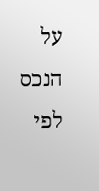על הנכס לפי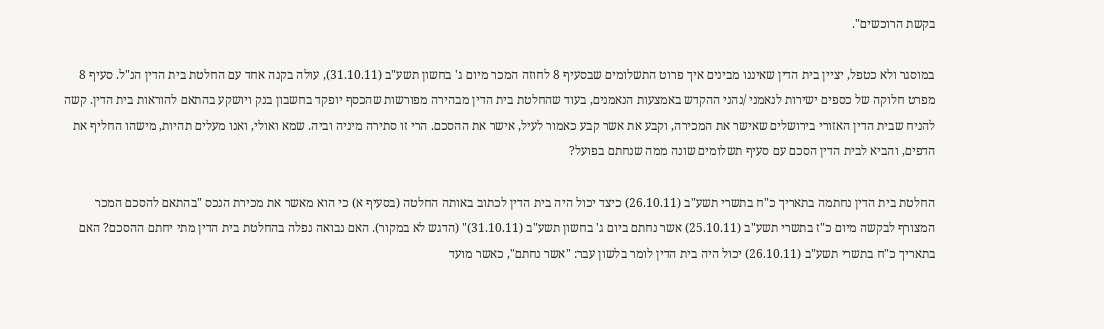בקשת הרוכשים".

במוסגר ולא כטפל, יציין בית הדין שאיננו מבינים איך פרוט התשלומים שבסעיף 8 לחוזה המכר מיום ג' בחשון תשע"ב (31.10.11), עולה בקנה אחד עם החלטת בית הדין הנ"ל. סעיף 8 מפרט חלוקה של כספים ישירות לנאמני /נהני ההקדש באמצעות הנאמנים, בעוד שהחלטת בית הדין מבהירה מפורשות שהכסף יופקד בחשבון בנק ויושקע בהתאם להוראות בית הדין. קשה להניח שבית הדין האזורי בירושלים שאישר את המכירה, וקבע את אשר קבע כאמור לעיל, אישר את ההסכם. הרי זו סתירה מיניה וביה. שמא ואולי, ואנו מעלים תהיות, מישהו החליף את הדפים, והביא לבית הדין הסכם עם סעיף תשלומים שונה ממה שנחתם בפועל?

החלטת בית הדין נחתמה בתאריך כ"ח בתשרי תשע"ב (26.10.11) כיצד יכול היה בית הדין לכתוב באותה החלטה (בסעיף א) כי הוא מאשר את מכירת הנכס "בהתאם להסכם המכר המצורף לבקשה מיום כ"ז בתשרי תשע"ב (25.10.11) אשר נחתם ביום ג' בחשון תשע"ב (31.10.11)" (הדגש לא במקור). האם נבואה נפלה בהחלטת בית הדין מתי יחתם ההסכם? האם בתאריך כ"ח בתשרי תשע"ב (26.10.11) יכול היה בית הדין לומר בלשון עבר: "אשר נחתם", כאשר מועד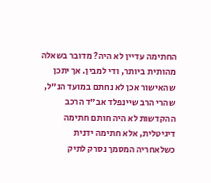החתימה עדיין לא היה? מדובר בשאלה מהותית ביותר, ודי למבין. אך יתכן שהאישור אכן לא נחתם במועד הנ"ל, שהרי הרב שיינפלד אב"ד הרכב ההקדשות לא היה חותם חתימה דיגיטלית, אלא חתימה ידנית כשלאחריה המסמך נסרק לתיק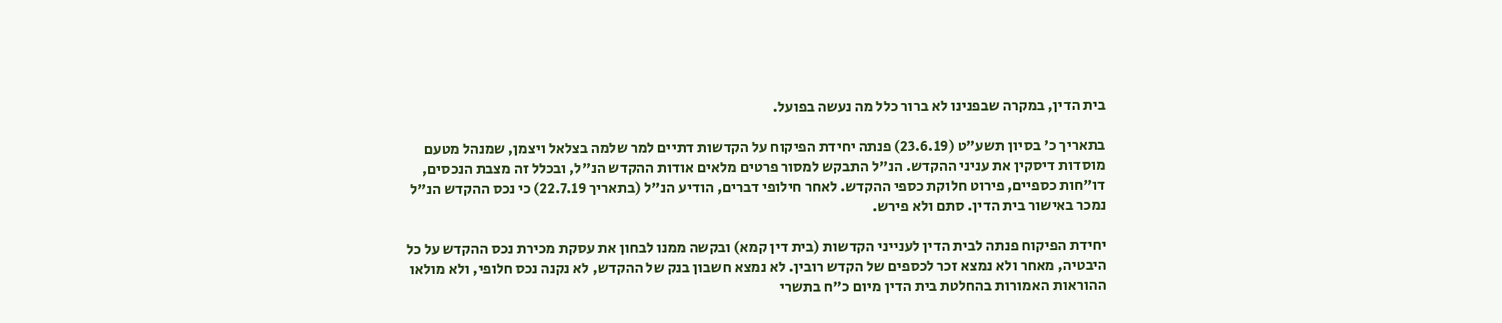בית הדין, במקרה שבפנינו לא ברור כלל מה נעשה בפועל.

בתאריך כ' בסיון תשע"ט (23.6.19) פנתה יחידת הפיקוח על הקדשות דתיים למר שלמה בצלאל ויצמן, שמנהל מטעם מוסדות דיסקין את עניני ההקדש. הנ"ל התבקש למסור פרטים מלאים אודות ההקדש הנ"ל, ובכלל זה מצבת הנכסים, דו"חות כספיים, פירוט חלוקת כספי ההקדש. לאחר חילופי דברים, הודיע הנ"ל (בתאריך 22.7.19) כי נכס ההקדש הנ"ל נמכר באישור בית הדין. סתם ולא פירש.

יחידת הפיקוח פנתה לבית הדין לענייני הקדשות (בית דין קמא) ובקשה ממנו לבחון את עסקת מכירת נכס ההקדש על כל היבטיה, מאחר ולא נמצא זכר לכספים של הקדש רובין. לא נמצא חשבון בנק של ההקדש, לא נקנה נכס חלופי, ולא מולאו ההוראות האמורות בהחלטת בית הדין מיום כ"ח בתשרי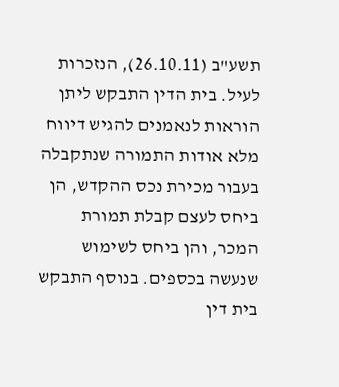תשע"ב (26.10.11), הנזכרות לעיל. בית הדין התבקש ליתן הוראות לנאמנים להגיש דיווח מלא אודות התמורה שנתקבלה בעבור מכירת נכס ההקדש, הן ביחס לעצם קבלת תמורת המכר, והן ביחס לשימוש שנעשה בכספים. בנוסף התבקש בית דין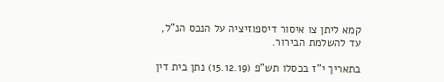קמא ליתן צו איסור דיספוזיציה על הנכס הנ"ל, עד להשלמת הבירור.

בתאריך י"ז בכסלו תש"פ (15.12.19) נתן בית דין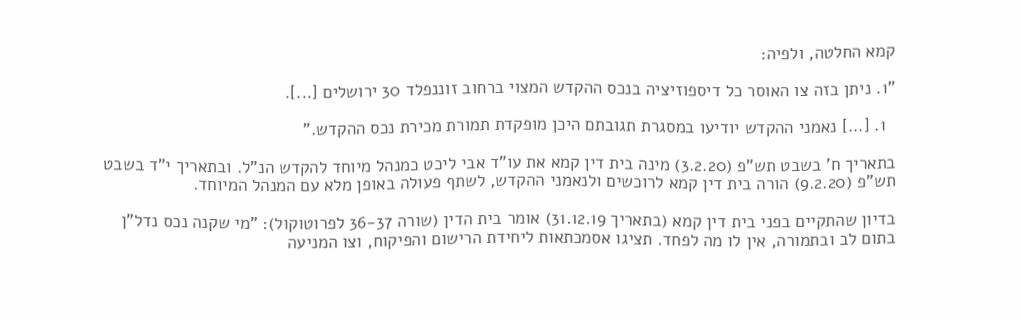קמא החלטה, ולפיה:

"1. ניתן בזה צו האוסר כל דיספוזיציה בנכס ההקדש המצוי ברחוב זוננפלד 30 ירושלים [...].

  1. [...] נאמני ההקדש יודיעו במסגרת תגובתם היכן מופקדת תמורת מכירת נכס ההקדש."

בתאריך ח' בשבט תש"פ (3.2.20) מינה בית דין קמא את עו"ד אבי ליכט כמנהל מיוחד להקדש הנ"ל. ובתאריך י"ד בשבט תש"פ (9.2.20) הורה בית דין קמא לרוכשים ולנאמני ההקדש, לשתף פעולה באופן מלא עם המנהל המיוחד.

בדיון שהתקיים בפני בית דין קמא (בתאריך 31.12.19) אומר בית הדין (שורה 36-37 לפרוטוקול): "מי שקנה נכס נדל"ן בתום לב ובתמורה, אין לו מה לפחד. תציגו אסמכתאות ליחידת הרישום והפיקוח, וצו המניעה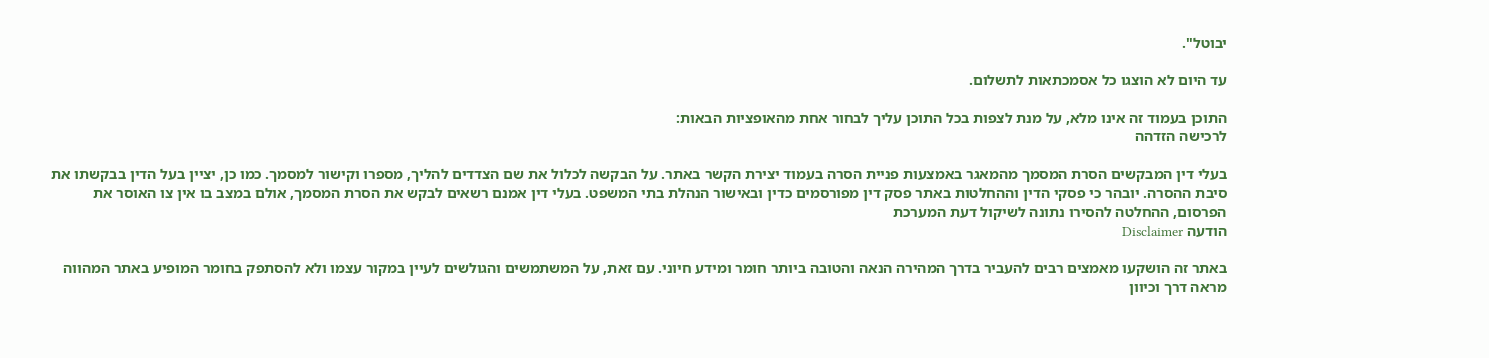יבוטל".

עד היום לא הוצגו כל אסמכתאות לתשלום.

התוכן בעמוד זה אינו מלא, על מנת לצפות בכל התוכן עליך לבחור אחת מהאופציות הבאות:
לרכישה הזדהה

בעלי דין המבקשים הסרת המסמך מהמאגר באמצעות פניית הסרה בעמוד יצירת הקשר באתר. על הבקשה לכלול את שם הצדדים להליך, מספרו וקישור למסמך. כמו כן, יציין בעל הדין בבקשתו את סיבת ההסרה. יובהר כי פסקי הדין וההחלטות באתר פסק דין מפורסמים כדין ובאישור הנהלת בתי המשפט. בעלי דין אמנם רשאים לבקש את הסרת המסמך, אולם במצב בו אין צו האוסר את הפרסום, ההחלטה להסירו נתונה לשיקול דעת המערכת
הודעה Disclaimer

באתר זה הושקעו מאמצים רבים להעביר בדרך המהירה הנאה והטובה ביותר חומר ומידע חיוני. עם זאת, על המשתמשים והגולשים לעיין במקור עצמו ולא להסתפק בחומר המופיע באתר המהווה מראה דרך וכיוון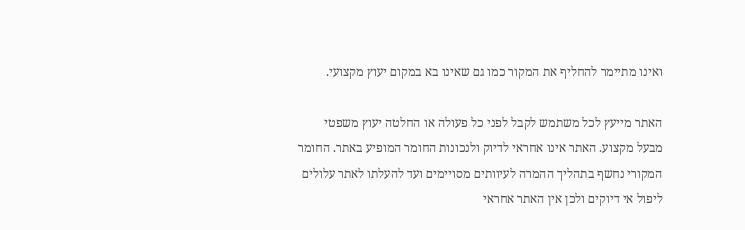ואינו מתיימר להחליף את המקור כמו גם שאינו בא במקום יעוץ מקצועי.

האתר מייעץ לכל משתמש לקבל לפני כל פעולה או החלטה יעוץ משפטי מבעל מקצוע. האתר אינו אחראי לדיוק ולנכונות החומר המופיע באתר. החומר המקורי נחשף בתהליך ההמרה לעיוותים מסויימים ועד להעלתו לאתר עלולים ליפול אי דיוקים ולכן אין האתר אחראי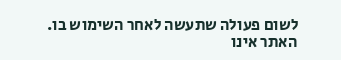לשום פעולה שתעשה לאחר השימוש בו. האתר אינו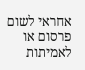אחראי לשום פרסום או לאמיתות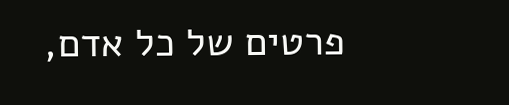פרטים של כל אדם,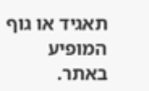תאגיד או גוף המופיע באתר.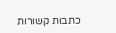כתבות קשורות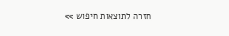חזרה לתוצאות חיפוש >>